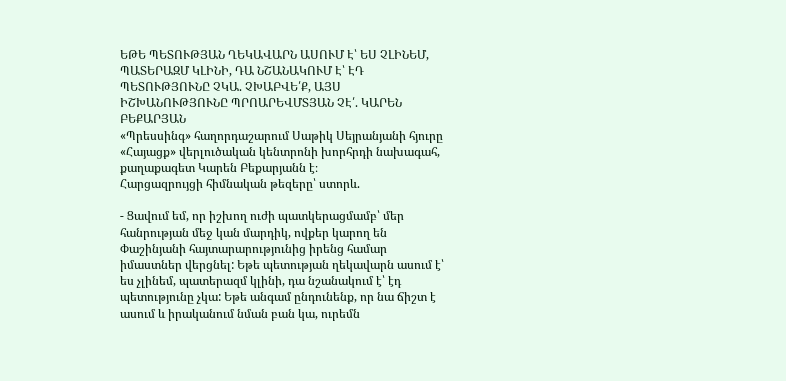ԵԹԵ ՊԵՏՈՒԹՅԱՆ ՂԵԿԱՎԱՐՆ ԱՍՈՒՄ Է՝ ԵՍ ՉԼԻՆԵՄ, ՊԱՏԵՐԱԶՄ ԿԼԻՆԻ, ԴԱ ՆՇԱՆԱԿՈՒՄ Է՝ ԷԴ ՊԵՏՈՒԹՅՈՒՆԸ ՉԿԱ. ՉԽԱԲՎԵ՛Ք, ԱՅՍ ԻՇԽԱՆՈՒԹՅՈՒՆԸ ՊՐՈԱՐԵՎՄՏՅԱՆ ՉԷ՛. ԿԱՐԵՆ ԲԵՔԱՐՅԱՆ
«Պրեսսինգ» հաղորդաշարում Սաթիկ Սեյրանյանի հյուրը «Հայացք» վերլուծական կենտրոնի խորհրդի նախագահ, քաղաքագետ Կարեն Բեքարյանն է։
Հարցազրույցի հիմնական թեզերը՝ ստորև.

- Ցավում եմ, որ իշխող ուժի պատկերացմամբ՝ մեր հանրության մեջ կան մարդիկ, ովքեր կարող են Փաշինյանի հայտարարությունից իրենց համար իմաստներ վերցնել: Եթե պետության ղեկավարն ասում է՝ ես չլինեմ, պատերազմ կլինի, դա նշանակում է՝ էդ պետությունը չկա: Եթե անգամ ընդունենք, որ նա ճիշտ է ասում և իրականում նման բան կա, ուրեմն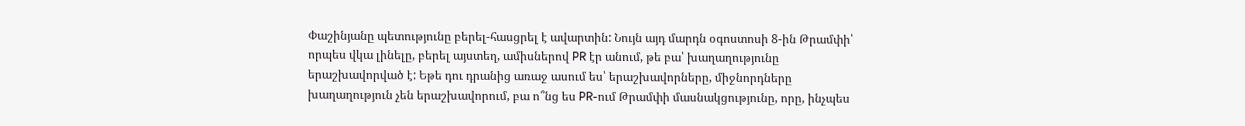Փաշինյանը պետությունը բերել-հասցրել է ավարտին: Նույն այդ մարդն օգոստոսի 8-ին Թրամփի՝ որպես վկա լինելը, բերել այստեղ, ամիսներով PR էր անում, թե բա՝ խաղաղությունը երաշխավորված է: Եթե դու դրանից առաջ ասում ես՝ երաշխավորները, միջնորդները խաղաղություն չեն երաշխավորում, բա ո՞նց ես PR-ում Թրամփի մասնակցությունը, որը, ինչպես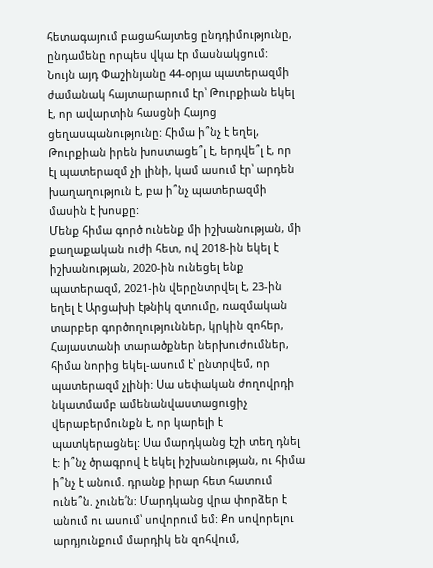հետագայում բացահայտեց ընդդիմությունը, ընդամենը որպես վկա էր մասնակցում:
Նույն այդ Փաշինյանը 44-օրյա պատերազմի ժամանակ հայտարարում էր՝ Թուրքիան եկել է, որ ավարտին հասցնի Հայոց ցեղասպանությունը: Հիմա ի՞նչ է եղել, Թուրքիան իրեն խոստացե՞լ է, երդվե՞լ է, որ էլ պատերազմ չի լինի, կամ ասում էր՝ արդեն խաղաղություն է, բա ի՞նչ պատերազմի մասին է խոսքը:
Մենք հիմա գործ ունենք մի իշխանության, մի քաղաքական ուժի հետ, ով 2018-ին եկել է իշխանության, 2020-ին ունեցել ենք պատերազմ, 2021-ին վերընտրվել է, 23-ին եղել է Արցախի էթնիկ զտումը, ռազմական տարբեր գործողություններ, կրկին զոհեր, Հայաստանի տարածքներ ներխուժումներ, հիմա նորից եկել-ասում է՝ ընտրվեմ, որ պատերազմ չլինի: Սա սեփական ժողովրդի նկատմամբ ամենանվաստացուցիչ վերաբերմունքն է, որ կարելի է պատկերացնել: Սա մարդկանց էշի տեղ դնել է: ի՞նչ ծրագրով է եկել իշխանության, ու հիմա ի՞նչ է անում. դրանք իրար հետ հատում ունե՞ն. չունե՛ն: Մարդկանց վրա փորձեր է անում ու ասում՝ սովորում եմ: Քո սովորելու արդյունքում մարդիկ են զոհվում,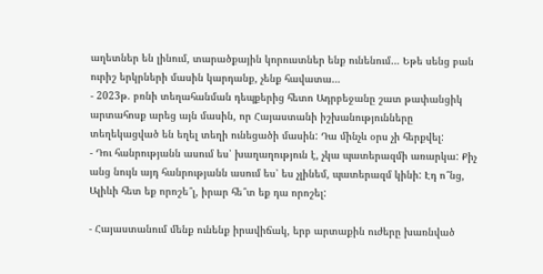աղետներ են լինում, տարածքային կորուստներ ենք ունենում… Եթե սենց բան ուրիշ երկրների մասին կարդանք, չենք հավատա…
- 2023թ. բռնի տեղահանման դեպքերից հետո Ադրբեջանը շատ թափանցիկ արտահոսք արեց այն մասին, որ Հայաստանի իշխանությունները տեղեկացված են եղել տեղի ունեցածի մասին: Դա մինչև օրս չի հերքվել:
- Դու հանրությանն ասում ես՝ խաղաղություն է, չկա պատերազմի առարկա: Քիչ անց նույն այդ հանրությանն ասում ես՝ ես չլինեմ, պատերազմ կինի: Էդ ո՞նց, Ալիևի հետ եք որոշե՞լ, իրար հե՞տ եք դա որոշել:

- Հայաստանում մենք ունենք իրավիճակ, երբ արտաքին ուժերը խառնված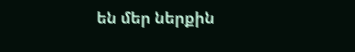են մեր ներքին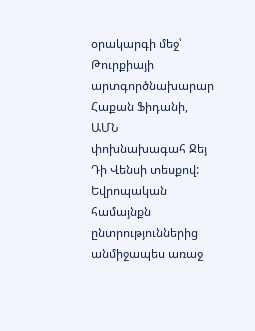օրակարգի մեջ՝ Թուրքիայի արտգործնախարար Հաքան Ֆիդանի, ԱՄՆ փոխնախագահ Ջեյ Դի Վենսի տեսքով: Եվրոպական համայնքն ընտրություններից անմիջապես առաջ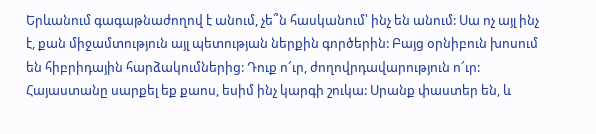Երևանում գագաթնաժողով է անում, չե՞ն հասկանում՝ ինչ են անում: Սա ոչ այլ ինչ է, քան միջամտություն այլ պետության ներքին գործերին: Բայց օրնիբուն խոսում են հիբրիդային հարձակումներից: Դուք ո՜ւր, ժողովրդավարություն ո՜ւր: Հայաստանը սարքել եք քաոս, եսիմ ինչ կարգի շուկա: Սրանք փաստեր են, և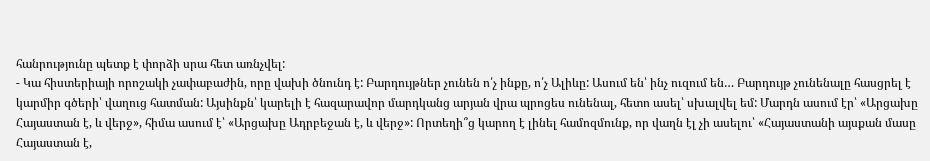հանրությունը պետք է փորձի սրա հետ առնչվել:
- Կա հիստերիայի որոշակի չափաբաժին, որը վախի ծնունդ է: Բարդույթներ չունեն ո՛չ ինքը, ո՛չ Ալիևը: Ասում են՝ ինչ ուզում են… Բարդույթ չունենալը հասցրել է կարմիր գծերի՝ վաղուց հատման: Այսինքն՝ կարելի է հազարավոր մարդկանց արյան վրա պրոցես ունենալ, հետո ասել՝ սխալվել եմ: Մարդն ասում էր՝ «Արցախը Հայաստան է, և վերջ», հիմա ասում է՝ «Արցախը Ադրբեջան է, և վերջ»: Որտեղի՞ց կարող է լինել համոզմունք, որ վաղն էլ չի ասելու՝ «Հայաստանի այսքան մասը Հայաստան է,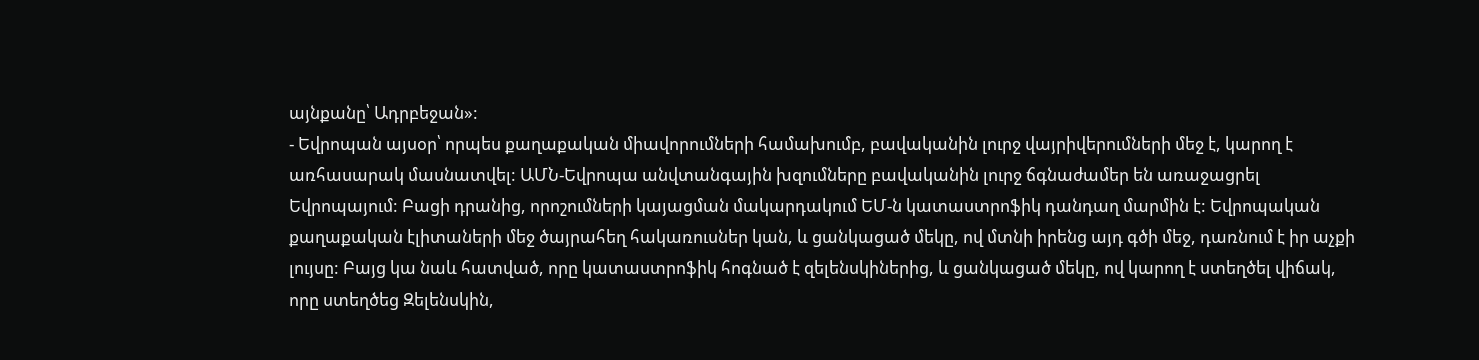այնքանը՝ Ադրբեջան»:
- Եվրոպան այսօր՝ որպես քաղաքական միավորումների համախումբ, բավականին լուրջ վայրիվերումների մեջ է, կարող է առհասարակ մասնատվել: ԱՄՆ-Եվրոպա անվտանգային խզումները բավականին լուրջ ճգնաժամեր են առաջացրել Եվրոպայում: Բացի դրանից, որոշումների կայացման մակարդակում ԵՄ-ն կատաստրոֆիկ դանդաղ մարմին է: Եվրոպական քաղաքական էլիտաների մեջ ծայրահեղ հակառուսներ կան, և ցանկացած մեկը, ով մտնի իրենց այդ գծի մեջ, դառնում է իր աչքի լույսը: Բայց կա նաև հատված, որը կատաստրոֆիկ հոգնած է զելենսկիներից, և ցանկացած մեկը, ով կարող է ստեղծել վիճակ, որը ստեղծեց Զելենսկին,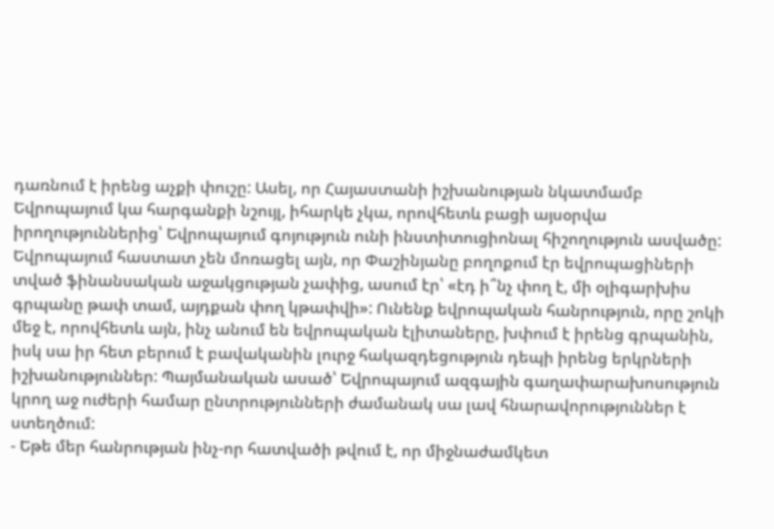դառնում է իրենց աչքի փուշը: Ասել, որ Հայաստանի իշխանության նկատմամբ Եվրոպայում կա հարգանքի նշույլ, իհարկե չկա, որովհետև բացի այսօրվա իրողություններից՝ Եվրոպայում գոյություն ունի ինստիտուցիոնալ հիշողություն ասվածը: Եվրոպայում հաստատ չեն մոռացել այն, որ Փաշինյանը բողոքում էր եվրոպացիների տված ֆինանսական աջակցության չափից, ասում էր՝ «էդ ի՞նչ փող է, մի օլիգարխիս գրպանը թափ տամ, այդքան փող կթափվի»: Ունենք եվրոպական հանրություն, որը շոկի մեջ է, որովհետև այն, ինչ անում են եվրոպական էլիտաները, խփում է իրենց գրպանին, իսկ սա իր հետ բերում է բավականին լուրջ հակազդեցություն դեպի իրենց երկրների իշխանություններ: Պայմանական ասած՝ Եվրոպայում ազգային գաղափարախոսություն կրող աջ ուժերի համար ընտրությունների ժամանակ սա լավ հնարավորություններ է ստեղծում:
- Եթե մեր հանրության ինչ-որ հատվածի թվում է, որ միջնաժամկետ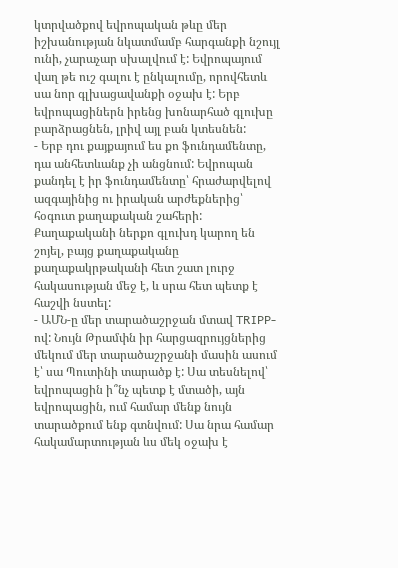կտրվածքով եվրոպական թևը մեր իշխանության նկատմամբ հարգանքի նշույլ ունի, չարաչար սխալվում է: Եվրոպայում վաղ թե ուշ գալու է ընկալումը, որովհետև սա նոր գլխացավանքի օջախ է: Երբ եվրոպացիներն իրենց խոնարհած գլուխը բարձրացնեն, լրիվ այլ բան կտեսնեն:
- Երբ դու քայքայում ես քո ֆունդամենտը, դա անհետևանք չի անցնում: Եվրոպան քանդել է իր ֆունդամենտը՝ հրաժարվելով ազգայինից ու իրական արժեքներից՝ հօգուտ քաղաքական շահերի: Քաղաքականի ներքո գլուխդ կարող են շոյել, բայց քաղաքականը քաղաքակրթականի հետ շատ լուրջ հակասության մեջ է, և սրա հետ պետք է հաշվի նստել:
- ԱՄՆ-ը մեր տարածաշրջան մտավ TRIPP-ով: Նույն Թրամփն իր հարցազրույցներից մեկում մեր տարածաշրջանի մասին ասում է՝ սա Պուտինի տարածք է: Սա տեսնելով՝ եվրոպացին ի՞նչ պետք է մտածի, այն եվրոպացին, ում համար մենք նույն տարածքում ենք գտնվում: Սա նրա համար հակամարտության ևս մեկ օջախ է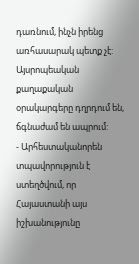դառնում, ինչն իրենց առհասարակ պետք չէ: Այսրոպեական քաղաքական օրակարգերը դղրդում են, ճգնաժամ են ապրում:
- Արհեստականորեն տպավորություն է ստեղծվում, որ Հայաստանի այս իշխանությունը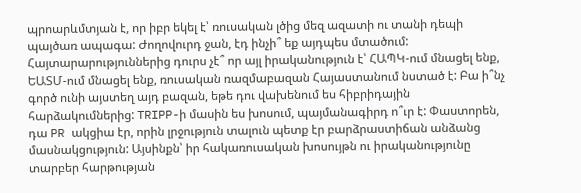պրոարևմտյան է, որ իբր եկել է՝ ռուսական լծից մեզ ազատի ու տանի դեպի պայծառ ապագա: Ժողովուրդ ջան, էդ ինչի՞ եք այդպես մտածում: Հայտարարություններից դուրս չէ՞ որ այլ իրականություն է՝ ՀԱՊԿ-ում մնացել ենք, ԵԱՏՄ-ում մնացել ենք, ռուսական ռազմաբազան Հայաստանում նստած է: Բա ի՞նչ գործ ունի այստեղ այդ բազան, եթե դու վախենում ես հիբրիդային հարձակումներից: TRIPP-ի մասին ես խոսում, պայմանագիրդ ո՞ւր է: Փաստորեն, դա PR ակցիա էր, որին լրջություն տալուն պետք էր բարձրաստիճան անձանց մասնակցություն: Այսինքն՝ իր հակառուսական խոսույթն ու իրականությունը տարբեր հարթության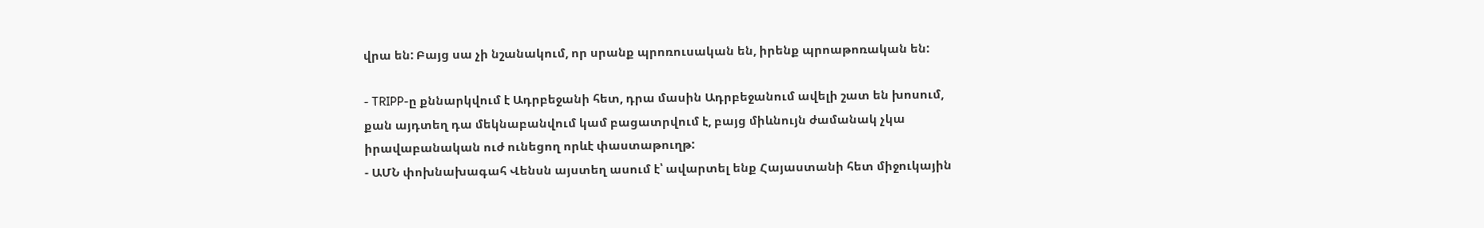վրա են: Բայց սա չի նշանակում, որ սրանք պրոռուսական են, իրենք պրոաթոռական են:

- TRIPP-ը քննարկվում է Ադրբեջանի հետ, դրա մասին Ադրբեջանում ավելի շատ են խոսում, քան այդտեղ դա մեկնաբանվում կամ բացատրվում է, բայց միևնույն ժամանակ չկա իրավաբանական ուժ ունեցող որևէ փաստաթուղթ:
- ԱՄՆ փոխնախագահ Վենսն այստեղ ասում է՝ ավարտել ենք Հայաստանի հետ միջուկային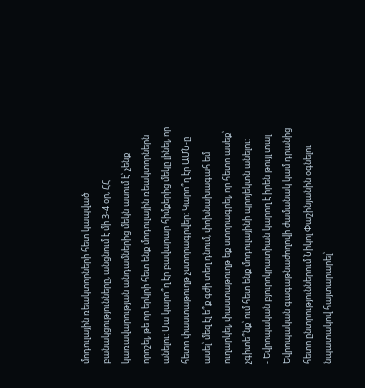մոդուլային ռեակտորների հետ կապված բանակցությունները, անցնում է մի 3-4 օր, ՀՀ կառավարության անդամներից մեկն ասում է՝ չենք որոշել, թե որ երկրի հետ ենք մոդուլային ռեակտորներն անելու: Սա կարո՞ղ էր բավարար հիմքերից մեկը լինել, որ հետո փաստաթուղթ չստորագրվեր: Կարո՞ղ էր ԱՄՆ-ը ասել՝ մեզ էլ ե՞ք գժի տեղ դնում, փոխնախագահ եմ ուղարկել, փաստաթուղթ եք ստորագրել, որ հետո ասեք՝ չգիտե՞նք՝ ում հետ ենք մոդուլայինի պրոյեկտն անելու:
- Եվրոպական բյուրոկրատիան կարող է իրեն թույլ տալ Եվրոպական գագաթնաժողովի ժամանակ կամ դրանից հետո ընտրություններում Նիկոլ Փաշինյանին օգնելու նպատակով հայտարարել՝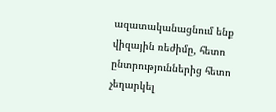ազատականացնում ենք վիզային ռեժիմը, հետո ընտրություններից հետո չեղարկել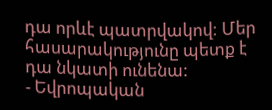դա որևէ պատրվակով: Մեր հասարակությունը պետք է դա նկատի ունենա:
- Եվրոպական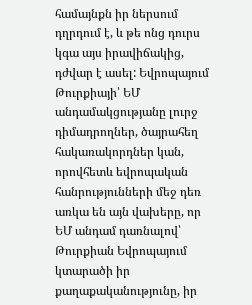համայնքն իր ներսում դղրդում է, և թե ոնց դուրս կգա այս իրավիճակից, դժվար է ասել: Եվրոպայում Թուրքիայի՝ ԵՄ անդամակցությանը լուրջ դիմադրողներ, ծայրահեղ հակառակորդներ կան, որովհետև եվրոպական հանրությունների մեջ դեռ առկա են այն վախերը, որ ԵՄ անդամ դառնալով՝ Թուրքիան Եվրոպայում կտարածի իր քաղաքականությունը, իր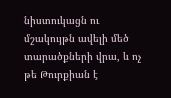նիստուկացն ու մշակույթն ավելի մեծ տարածքների վրա, և ոչ թե Թուրքիան է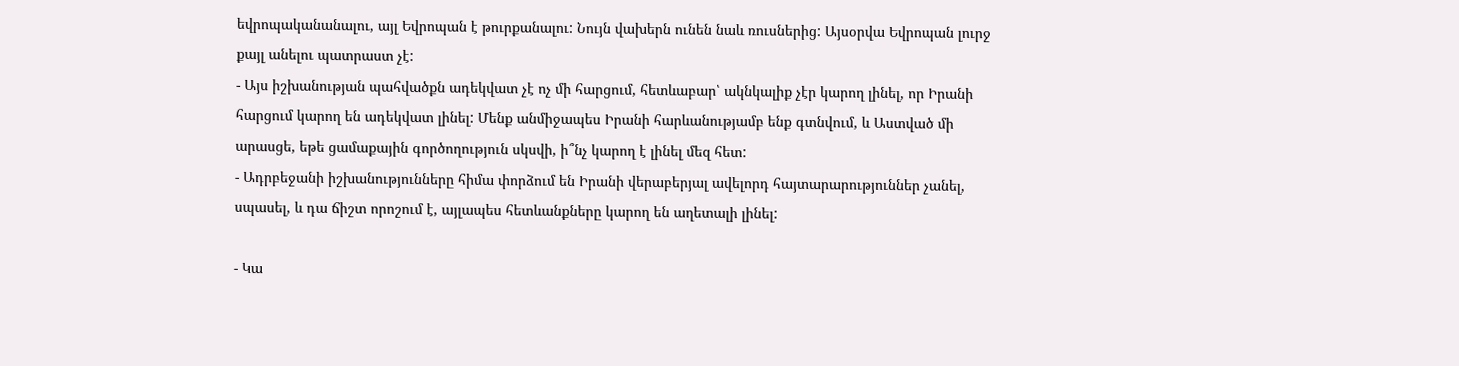եվրոպականանալու, այլ Եվրոպան է թուրքանալու: Նույն վախերն ունեն նաև ռուսներից: Այսօրվա Եվրոպան լուրջ քայլ անելու պատրաստ չէ:
- Այս իշխանության պահվածքն ադեկվատ չէ ոչ մի հարցում, հետևաբար՝ ակնկալիք չէր կարող լինել, որ Իրանի հարցում կարող են ադեկվատ լինել: Մենք անմիջապես Իրանի հարևանությամբ ենք գտնվում, և Աստված մի արասցե, եթե ցամաքային գործողություն սկսվի, ի՞նչ կարող է լինել մեզ հետ:
- Ադրբեջանի իշխանությունները հիմա փորձում են Իրանի վերաբերյալ ավելորդ հայտարարություններ չանել, սպասել, և դա ճիշտ որոշում է, այլապես հետևանքները կարող են աղետալի լինել:

- Կա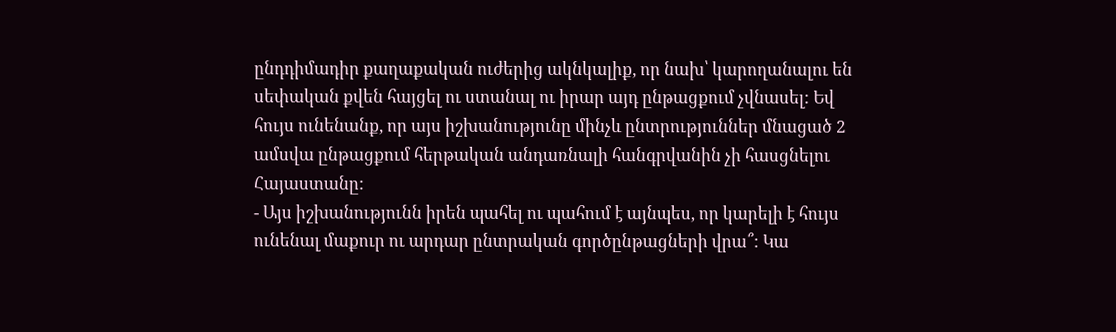ընդդիմադիր քաղաքական ուժերից ակնկալիք, որ նախ՝ կարողանալու են սեփական քվեն հայցել ու ստանալ ու իրար այդ ընթացքում չվնասել: Եվ հույս ունենանք, որ այս իշխանությունը մինչև ընտրություններ մնացած 2 ամսվա ընթացքում հերթական անդառնալի հանգրվանին չի հասցնելու Հայաստանը:
- Այս իշխանությունն իրեն պահել ու պահում է այնպես, որ կարելի է հույս ունենալ մաքուր ու արդար ընտրական գործընթացների վրա՞: Կա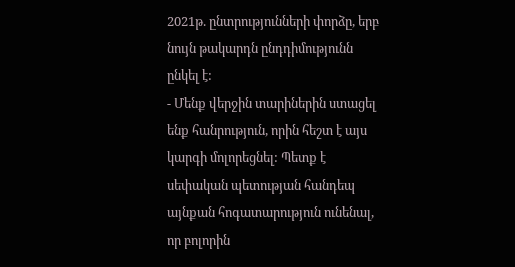2021թ. ընտրությունների փորձը, երբ նույն թակարդն ընդդիմությունն ընկել է:
- Մենք վերջին տարիներին ստացել ենք հանրություն, որին հեշտ է այս կարգի մոլորեցնել: Պետք է սեփական պետության հանդեպ այնքան հոգատարություն ունենալ, որ բոլորին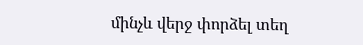մինչև վերջ փորձել տեղ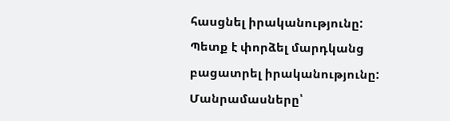հասցնել իրականությունը: Պետք է փորձել մարդկանց բացատրել իրականությունը:
Մանրամասները՝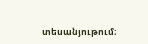տեսանյութում։